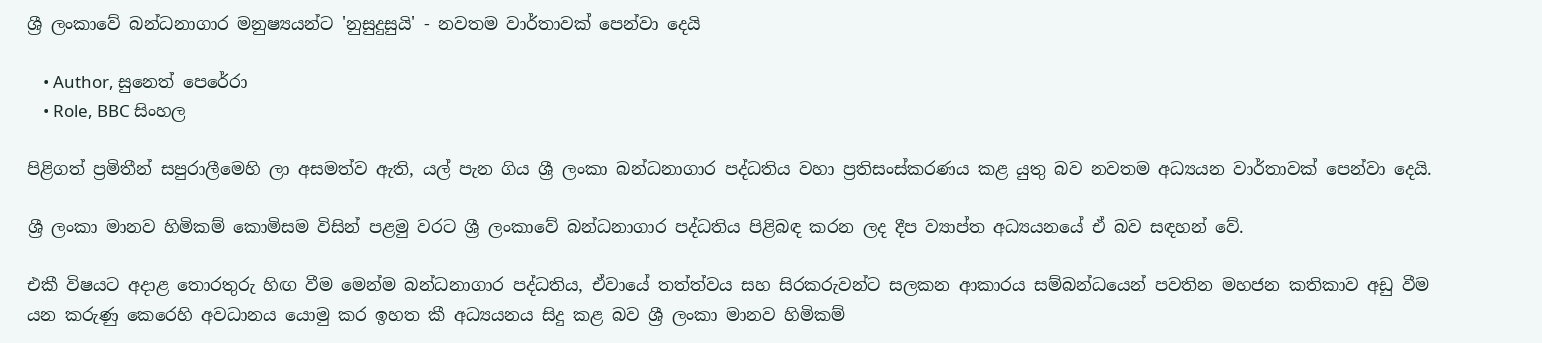ශ්‍රී ලංකාවේ බන්ධනාගාර මනුෂ්‍යයන්ට 'නුසුදුසුයි' - නවතම වාර්තාවක් පෙන්වා දෙයි

    • Author, සුනෙත් පෙරේරා
    • Role, BBC සිංහල

පිළිගත් ප්‍රමිතීන් සපුරාලීමෙහි ලා අසමත්ව ඇති, යල් පැන ගිය ශ්‍රී ලංකා බන්ධනාගාර පද්ධතිය වහා ප්‍රතිසංස්කරණය කළ යුතු බව නවතම අධ්‍යයන වාර්තාවක් පෙන්වා දෙයි.

ශ්‍රී ලංකා මානව හිමිකම් කොමිසම විසින් පළමු වරට ශ්‍රී ලංකාවේ බන්ධනාගාර පද්ධතිය පිළිබඳ කරන ලද දීප ව්‍යාප්ත අධ්‍යයනයේ ඒ බව සඳහන් වේ.

එකී විෂයට අදාළ තොරතුරු හිඟ වීම මෙන්ම බන්ධනාගාර පද්ධතිය, ඒවායේ තත්ත්වය සහ සිරකරුවන්ට සලකන ආකාරය සම්බන්ධයෙන් පවතින මහජන කතිකාව අඩු වීම යන කරුණු කෙරෙහි අවධානය යොමු කර ඉහත කී අධ්‍යයනය සිදු කළ බව ශ්‍රී ලංකා මානව හිමිකම්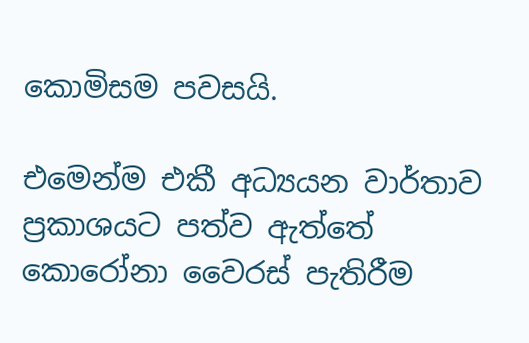කොමිසම පවසයි.

එමෙන්ම එකී අධ්‍යයන වාර්තාව ප්‍රකාශයට පත්ව ඇත්තේ කොරෝනා වෛරස් පැතිරීම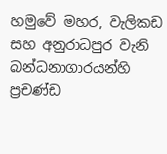හමුවේ මහර, වැලිකඩ සහ අනුරාධපුර වැනි බන්ධනාගාරයන්හි ප්‍රචණ්ඩ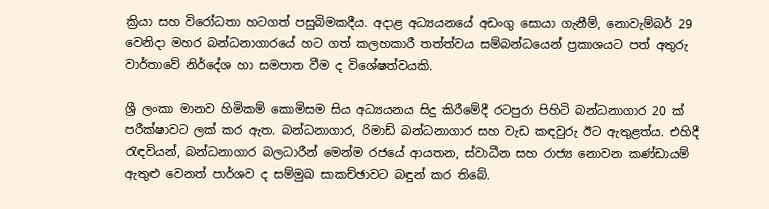ක්‍රියා සහ විරෝධතා හටගත් පසුබිමකදීය. අදාළ අධ්‍යයනයේ අඩංගු සොයා ගැනීම්, නොවැම්බර් 29 වෙනිදා මහර බන්ධනාගාරයේ හට ගත් කලහකාරී තත්ත්වය සම්බන්ධයෙන් ප්‍රකාශයට පත් අතුරු වාර්තාවේ නිර්දේශ හා සමපාත වීම ද විශේෂත්වයකි.

ශ්‍රී ලංකා මානව හිමිකම් කොමිසම සිය අධ්‍යයනය සිදු කිරීමේදී රටපුරා පිහිටි බන්ධනාගාර 20 ක් පරීක්ෂාවට ලක් කර ඇත. බන්ධනාගාර, රිමාඩ් බන්ධනාගාර සහ වැඩ කඳවුරු ඊට ඇතුළත්ය. එහිදී රැඳවියන්, බන්ධනාගාර බලධාරීන් මෙන්ම රජයේ ආයතන, ස්වාධීන සහ රාජ්‍ය නොවන කණ්ඩායම් ඇතුළු වෙනත් පාර්ශව ද සම්මුඛ සාකච්ඡාවට බඳුන් කර තිබේ.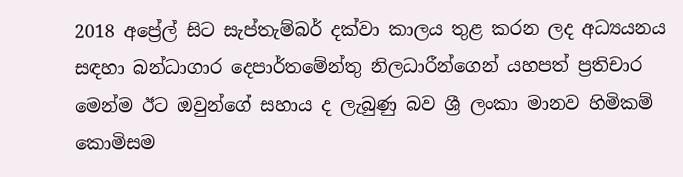2018 අප්‍රේල් සිට සැප්තැම්බර් දක්වා කාලය තුළ කරන ලද අධ්‍යයනය සඳහා බන්ධාගාර දෙපාර්තමේන්තු නිලධාරීන්ගෙන් යහපත් ප්‍රතිචාර මෙන්ම ඊට ඔවුන්ගේ සහාය ද ලැබුණු බව ශ්‍රී ලංකා මානව හිමිකම් කොමිසම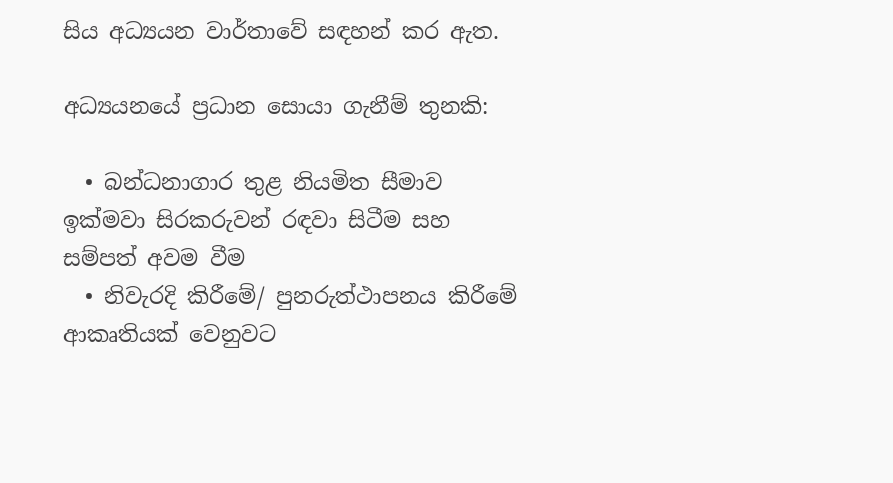සිය අධ්‍යයන වාර්තාවේ සඳහන් කර ඇත.

අධ්‍යයනයේ ප්‍රධාන සොයා ගැනීම් තුනකි:

  • බන්ධනාගාර තුළ නියමිත සීමාව ඉක්මවා සිරකරුවන් රඳවා සිටීම සහ සම්පත් අවම වීම
  • නිවැරදි කිරීමේ/ පුනරුත්ථාපනය කිරීමේ ආකෘතියක් වෙනුවට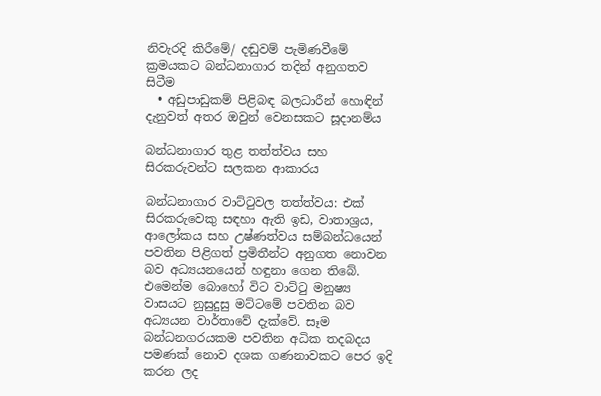නිවැරදි කිරීමේ/ දඬුවම් පැමිණවීමේ ක්‍රමයකට බන්ධනාගාර තදින් අනුගතව සිටීම
  • අඩුපාඩුකම් පිළිබඳ බලධාරීන් හොඳින් දැනුවත් අතර ඔවුන් වෙනසකට සූදානම්ය

බන්ධනාගාර තුළ තත්ත්වය සහ සිරකරුවන්ට සලකන ආකාරය

බන්ධනාගාර වාට්ටුවල තත්ත්වය: එක් සිරකරුවෙකු සඳහා ඇති ඉඩ, වාතාශ්‍රය, ආලෝකය සහ උෂ්ණත්වය සම්බන්ධයෙන් පවතින පිළිගත් ප්‍රමිතීන්ට අනුගත නොවන බව අධ්‍යයනයෙන් හඳුනා ගෙන තිබේ. එමෙන්ම බොහෝ විට වාට්ටු මනුෂ්‍ය වාසයට නුසුදුසු මට්ටමේ පවතින බව අධ්‍යයන වාර්තාවේ දැක්වේ. සෑම බන්ධනගරයකම පවතින අධික තදබදය පමණක් නොව දශක ගණනාවකට පෙර ඉදි කරන ලද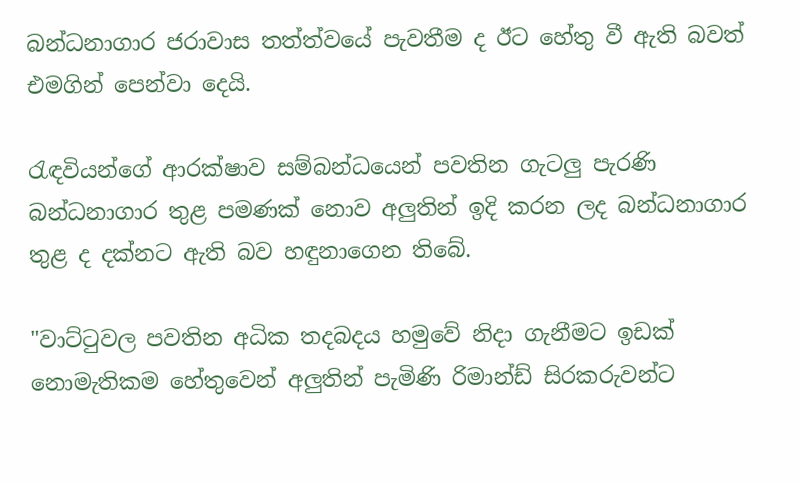බන්ධනාගාර ජරාවාස තත්ත්වයේ පැවතීම ද ඊට හේතු වී ඇති බවත් එමගින් පෙන්වා දෙයි.

රැඳවියන්ගේ ආරක්ෂාව සම්බන්ධයෙන් පවතින ගැටලු පැරණි බන්ධනාගාර තුළ පමණක් නොව අලුතින් ඉදි කරන ලද බන්ධනාගාර තුළ ද දක්නට ඇති බව හඳුනාගෙන තිබේ.

"වාට්ටුවල පවතින අධික තදබදය හමුවේ නිදා ගැනීමට ඉඩක් නොමැතිකම හේතුවෙන් අලුතින් පැමිණි රිමාන්ඩ් සිරකරුවන්ට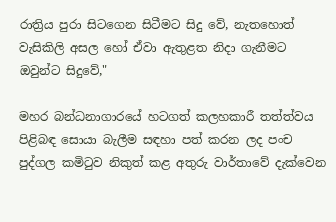රාත්‍රිය පුරා සිටගෙන සිටීමට සිදු වේ, නැතහොත් වැසිකිලි අසල හෝ ඒවා ඇතුළත නිදා ගැනීමට ඔවුන්ට සිදුවේ,"

මහර බන්ධනාගාරයේ හටගත් කලහකාරී තත්ත්වය පිළිබඳ සොයා බැලීම සඳහා පත් කරන ලද පංච පුද්ගල කමිටුව නිකුත් කළ අතුරු වාර්තාවේ දැක්වෙන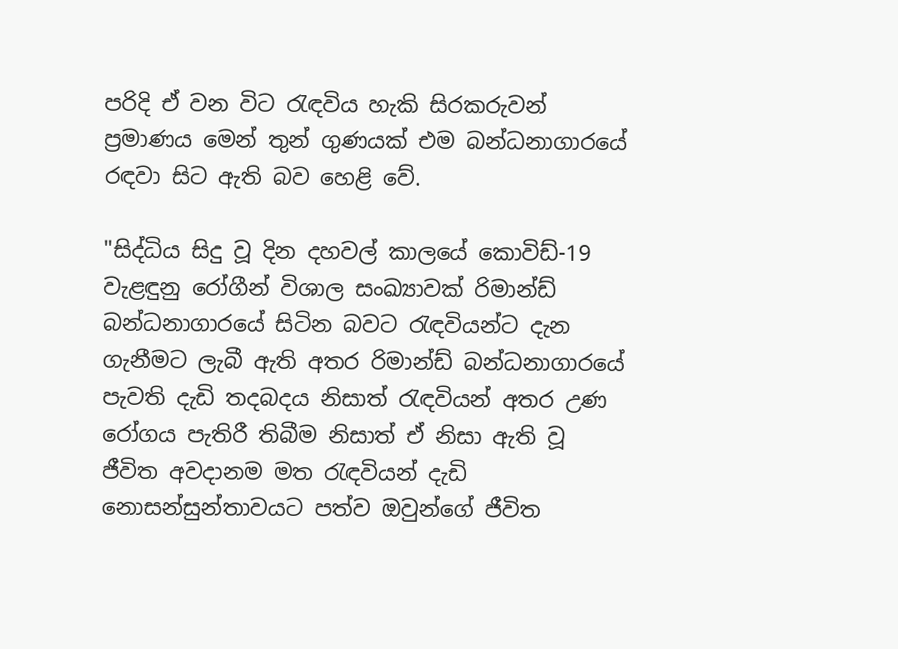පරිදි ඒ වන විට රැඳවිය හැකි සිරකරුවන් ප්‍රමාණය මෙන් තුන් ගුණයක් එම බන්ධනාගාරයේ රඳවා සිට ඇති බව හෙළි වේ.

"සිද්ධිය සිදු වූ දින දහවල් කාලයේ කොවිඩ්-19 වැළඳුනු රෝගීන් විශාල සංඛ්‍යාවක් රිමාන්ඩ් බන්ධනාගාරයේ සිටින බවට රැඳවියන්ට දැන ගැනීමට ලැබී ඇති අතර රිමාන්ඩ් බන්ධනාගාරයේ පැවති දැඩි තදබදය නිසාත් රැඳවියන් අතර උණ රෝගය පැතිරී තිබීම නිසාත් ඒ නිසා ඇති වූ ජීවිත අවදානම මත රැඳවියන් දැඩි නොසන්සුන්තාවයට පත්ව ඔවුන්ගේ ජීවිත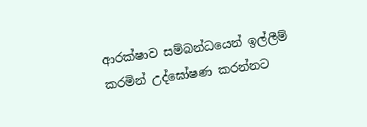ආරක්ෂාව සම්බන්ධයෙන් ඉල්ලීම් කරමින් උද්ඝෝෂණ කරන්නට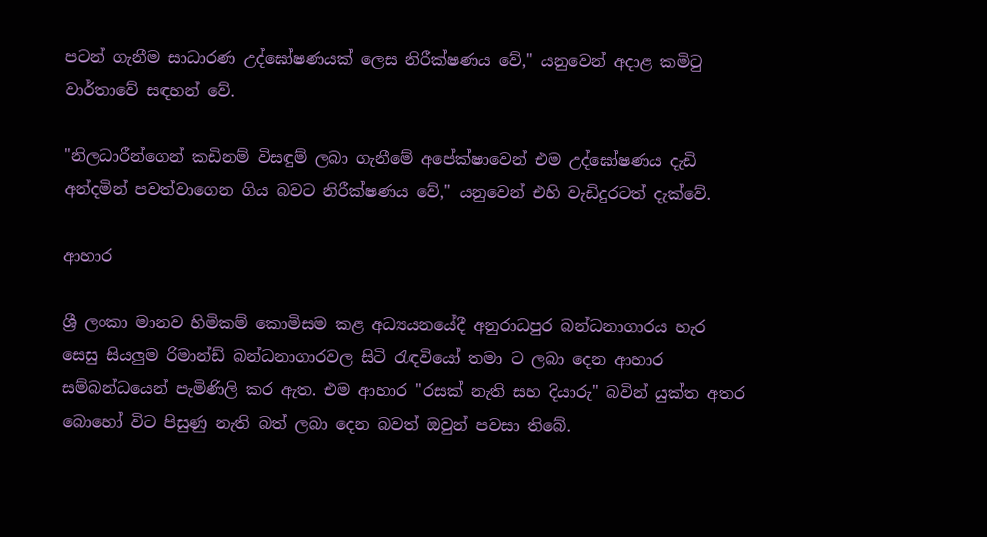පටන් ගැනීම සාධාරණ උද්ඝෝෂණයක් ලෙස නිරීක්ෂණය වේ," යනුවෙන් අදාළ කමිටු වාර්තාවේ සඳහන් වේ.

"නිලධාරීන්ගෙන් කඩිනම් විසඳුම් ලබා ගැනීමේ අපේක්ෂාවෙන් එම උද්ඝෝෂණය දැඩි අන්දමින් පවත්වාගෙන ගිය බවට නිරීක්ෂණය වේ," යනුවෙන් එහි වැඩිදුරටත් දැක්වේ.

ආහාර

ශ්‍රී ලංකා මානව හිමිකම් කොමිසම කළ අධ්‍යයනයේදී අනුරාධපුර බන්ධනාගාරය හැර සෙසු සියලුම රිමාන්ඩ් බන්ධනාගාරවල සිටි රැඳවියෝ තමා ට ලබා දෙන ආහාර සම්බන්ධයෙන් පැමිණිලි කර ඇත. එම ආහාර "රසක් නැති සහ දියාරු" බවින් යුක්ත අතර බොහෝ විට පිසුණු නැති බත් ලබා දෙන බවත් ඔවුන් පවසා තිබේ.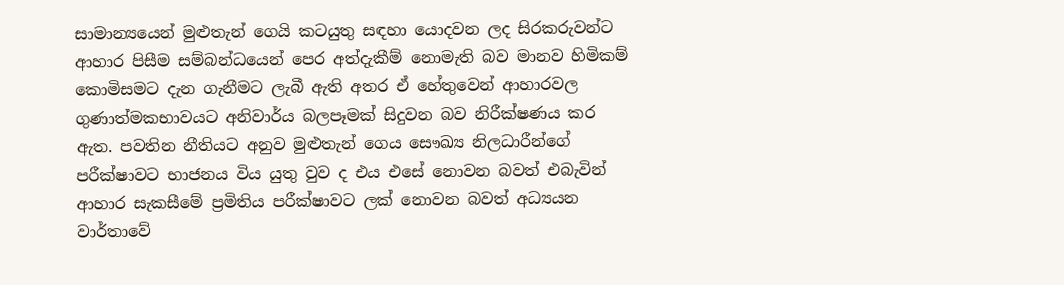සාමාන්‍යයෙන් මුළුතැන් ගෙයි කටයුතු සඳහා යොදවන ලද සිරකරුවන්ට ආහාර පිසීම සම්බන්ධයෙන් පෙර අත්දැකීම් නොමැති බව මානව හිමිකම් කොමිසමට දැන ගැනීමට ලැබී ඇති අතර ඒ හේතුවෙන් ආහාරවල ගුණාත්මකභාවයට අනිවාර්ය බලපෑමක් සිදුවන බව නිරීක්ෂණය කර ඇත. පවතින නීතියට අනුව මුළුතැන් ගෙය සෞඛ්‍ය නිලධාරීන්ගේ පරීක්ෂාවට භාජනය විය යුතු වුව ද එය එසේ නොවන බවත් එබැවින් ආහාර සැකසීමේ ප්‍රමිතිය පරීක්ෂාවට ලක් නොවන බවත් අධ්‍යයන වාර්තාවේ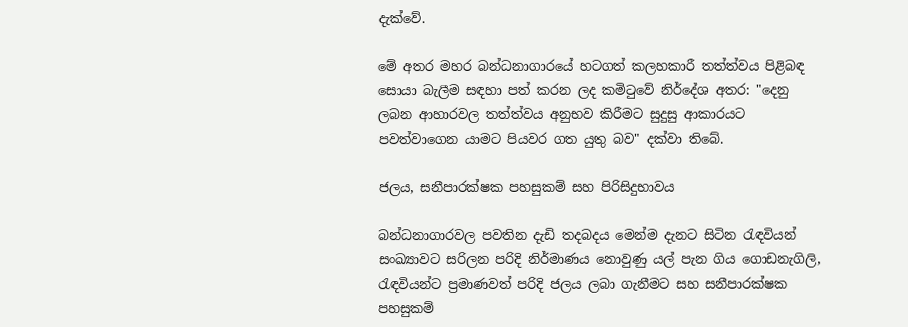දැක්වේ.

මේ අතර මහර බන්ධනාගාරයේ හටගත් කලහකාරී තත්ත්වය පිළිබඳ සොයා බැලීම සඳහා පත් කරන ලද කමිටුවේ නිර්දේශ අතර: "දෙනු ලබන ආහාරවල තත්ත්වය අනුභව කිරීමට සුදුසු ආකාරයට පවත්වාගෙන යාමට පියවර ගත යුතු බව" දක්වා තිබේ.

ජලය, සනීපාරක්ෂක පහසුකම් සහ පිරිසිදුභාවය

බන්ධනාගාරවල පවතින දැඩි තදබදය මෙන්ම දැනට සිටින රැඳවියන් සංඛ්‍යාවට සරිලන පරිදි නිර්මාණය නොවුණු යල් පැන ගිය ගොඩනැගිලි, රැඳවියන්ට ප්‍රමාණවත් පරිදි ජලය ලබා ගැනීමට සහ සනීපාරක්ෂක පහසුකම්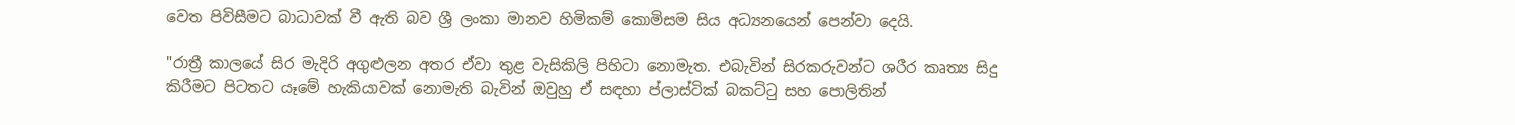වෙත පිවිසීමට බාධාවක් වී ඇති බව ශ්‍රී ලංකා මානව හිමිකම් කොමිසම සිය අධ්‍යනයෙන් පෙන්වා දෙයි.

"රාත්‍රී කාලයේ සිර මැදිරි අගුළුලන අතර ඒවා තුළ වැසිකිලි පිහිටා නොමැත. එබැවින් සිරකරුවන්ට ශරීර කෘත්‍ය සිදු කිරීමට පිටතට යෑමේ හැකියාවක් නොමැති බැවින් ඔවුහු ඒ සඳහා ප්ලාස්ටික් බකට්ටු සහ පොලිතින්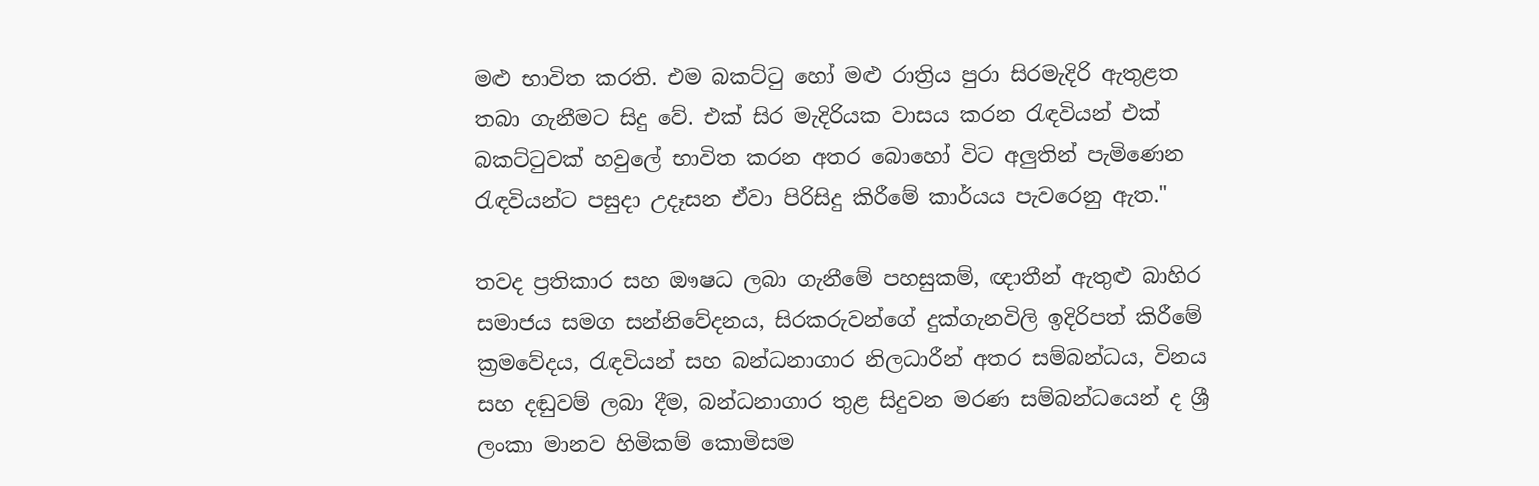මළු භාවිත කරති. එම බකට්ටු හෝ මළු රාත්‍රිය පුරා සිරමැදිරි ඇතුළත තබා ගැනීමට සිදු වේ. එක් සිර මැදිරියක වාසය කරන රැඳවියන් එක් බකට්ටුවක් හවුලේ භාවිත කරන අතර බොහෝ විට අලුතින් පැමිණෙන රැඳවියන්ට පසුදා උදෑසන ඒවා පිරිසිදු කිරීමේ කාර්යය පැවරෙනු ඇත."

තවද ප්‍රතිකාර සහ ඖෂධ ලබා ගැනීමේ පහසුකම්, ඥාතීන් ඇතුළු බාහිර සමාජය සමග සන්නිවේදනය, සිරකරුවන්ගේ දුක්ගැනවිලි ඉදිරිපත් කිරීමේ ක්‍රමවේදය, රැඳවියන් සහ බන්ධනාගාර නිලධාරීන් අතර සම්බන්ධය, විනය සහ දඬුවම් ලබා දීම, බන්ධනාගාර තුළ සිදුවන මරණ සම්බන්ධයෙන් ද ශ්‍රී ලංකා මානව හිමිකම් කොමිසම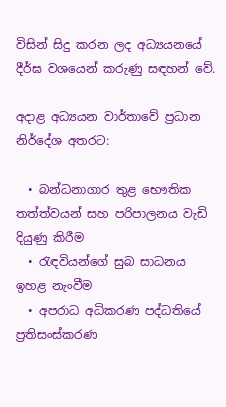විසින් සිදු කරන ලද අධ්‍යයනයේ දීර්ඝ වශයෙන් කරුණු සඳහන් වේ.

අදාළ අධ්‍යයන වාර්තාවේ ප්‍රධාන නිර්දේශ අතරට:

  • බන්ධනාගාර තුළ භෞතික තත්ත්වයන් සහ පරිපාලනය වැඩි දියුණු කිරීම
  • රැඳවියන්ගේ සුබ සාධනය ඉහළ නැංවීම
  • අපරාධ අධිකරණ පද්ධතියේ ප්‍රතිසංස්කරණ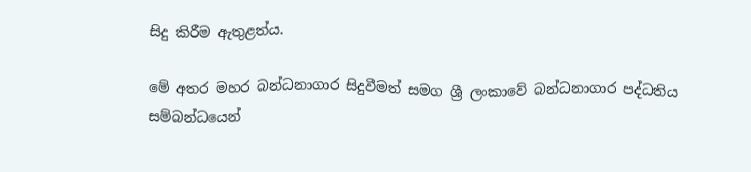සිදු කිරීම ඇතුළත්ය.

මේ අතර මහර බන්ධනාගාර සිදුවීමත් සමග ශ්‍රී ලංකාවේ බන්ධනාගාර පද්ධතිය සම්බන්ධයෙන්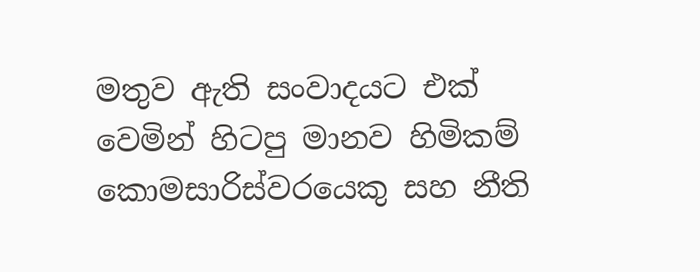මතුව ඇති සංවාදයට එක් වෙමින් හිටපු මානව හිමිකම් කොමසාරිස්වරයෙකු සහ නීති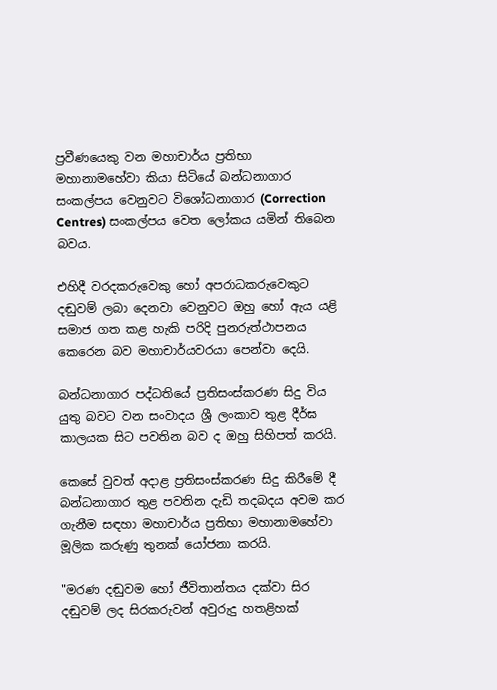ප්‍රවීණයෙකු වන මහාචාර්ය ප්‍රතිභා මහානාමහේවා කියා සිටියේ බන්ධනාගාර සංකල්පය වෙනුවට විශෝධනාගාර (Correction Centres) සංකල්පය වෙත ලෝකය යමින් තිබෙන බවය.

එහිදී වරදකරුවෙකු හෝ අපරාධකරුවෙකුට දඬුවම් ලබා දෙනවා වෙනුවට ඔහු හෝ ඇය යළි සමාජ ගත කළ හැකි පරිදි පුනරුත්ථාපනය කෙරෙන බව මහාචාර්යවරයා පෙන්වා දෙයි.

බන්ධනාගාර පද්ධතියේ ප්‍රතිසංස්කරණ සිදු විය යුතු බවට වන සංවාදය ශ්‍රී ලංකාව තුළ දීර්ඝ කාලයක සිට පවතින බව ද ඔහු සිහිපත් කරයි.

කෙසේ වුවත් අදාළ ප්‍රතිසංස්කරණ සිදු කිරීමේ දී බන්ධනාගාර තුළ පවතින දැඩි තදබදය අවම කර ගැනීම සඳහා මහාචාර්ය ප්‍රතිභා මහානාමහේවා මූලික කරුණු තුනක් යෝජනා කරයි.

"මරණ දඬුවම හෝ ජීවිතාන්තය දක්වා සිර දඬුවම් ලද සිරකරුවන් අවුරුදු හතළිහක්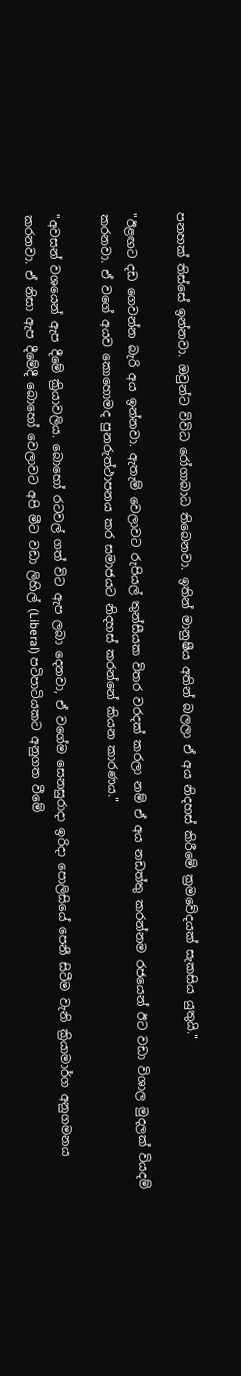පනහක් තිස්සේ ඉන්නවා. ඔවුන්ට විවිධ රෝගාබාධ තිබෙනවා. ඉතින් මානුෂීය අතින් බලලා ඒ අය නිදහස් කිරීමේ ක්‍රමවේදයක් සැකසිය යුතුයි."

"ඊළඟට දඩ ගෙවන්න බැරි අය ඉන්නවා. ඇතැම් වෙලාවට රුපියල් තුන්සීයක විතර වරදක් කරලා නම් ඒ අය නඩත්තු කරන්නම රජයෙන් ඊට වඩා විශාල මුදලක් වියදම් කරනවා. ඒ වගේ අයව කොහොමද පුනරුත්ථාපනය කර සමාජයට නිදහස් කරන්නේ කියන කාරණය."

"අවසන් වශයෙන් ඇප දීමේ ක්‍රියාවලිය. බොහෝ රටවල් ගත් විට ඇප ලබා දෙනවා, ඒ වගේම සෙනසුරාදා ඉරිදා පොලිසියේ පෙනී සිටීම වැනි ක්‍රියාමාර්ග අනුගමනය කරනවා. ඒ නිසා ඇප දීමේදී බොහෝ වෙලාවට අපි මීට වඩා ලිහිල් (Liberal) පටිපාටියකට අනුගත වීමේ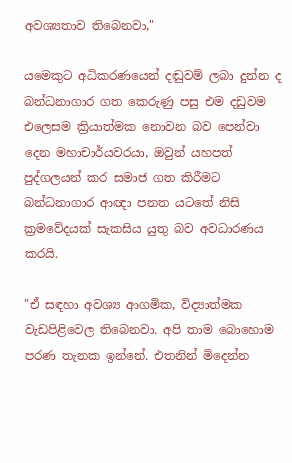අවශ්‍යතාව තිබෙනවා,"

යමෙකුට අධිකරණයෙන් දඬුවම් ලබා දුන්න ද බන්ධනාගාර ගත කෙරුණු පසු එම දඩුවම එලෙසම ක්‍රියාත්මක නොවන බව පෙන්වා දෙන මහාචාර්යවරයා, ඔවුන් යහපත් පුද්ගලයන් කර සමාජ ගත කිරීමට බන්ධනාගාර ආඥා පනත යටතේ නිසි ක්‍රමවේදයක් සැකසිය යුතු බව අවධාරණය කරයි.

"ඒ සඳහා අවශ්‍ය ආගමික, විද්‍යාත්මක වැඩපිළිවෙල තිබෙනවා. අපි තාම බොහොම පරණ තැනක ඉන්නේ. එතනින් මිදෙන්න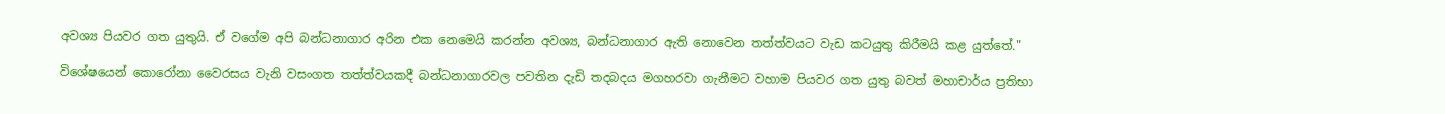අවශ්‍ය පියවර ගත යුතුයි. ඒ වගේම අපි බන්ධනාගාර අරින එක නෙමෙයි කරන්න අවශ්‍ය, බන්ධනාගාර ඇති නොවෙන තත්ත්වයට වැඩ කටයුතු කිරීමයි කළ යුත්තේ."

විශේෂයෙන් කොරෝනා වෛරසය වැනි වසංගත තත්ත්වයකදී බන්ධනාගාරවල පවතින දැඩි තදබදය මගහරවා ගැනීමට වහාම පියවර ගත යුතු බවත් මහාචාර්ය ප්‍රතිභා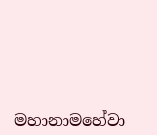මහානාමහේවා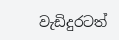වැඩිදුරටත්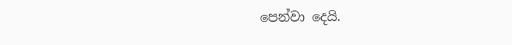පෙන්වා දෙයි.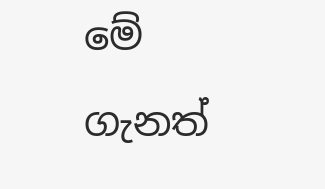මේ ගැනත්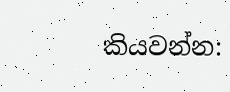කියවන්න: